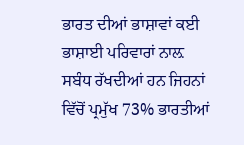ਭਾਰਤ ਦੀਆਂ ਭਾਸ਼ਾਵਾਂ ਕਈ ਭਾਸ਼ਾਈ ਪਰਿਵਾਰਾਂ ਨਾਲ਼ ਸਬੰਧ ਰੱਖਦੀਆਂ ਹਨ ਜਿਹਨਾਂ ਵਿੱਚੋਂ ਪ੍ਰਮੁੱਖ 73% ਭਾਰਤੀਆਂ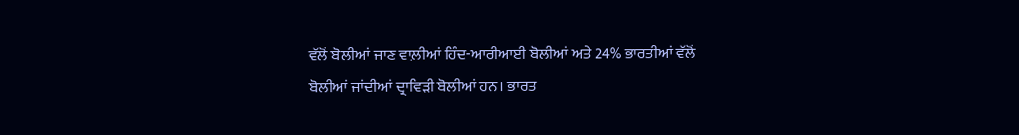ਵੱਲੋਂ ਬੋਲੀਆਂ ਜਾਣ ਵਾਲ਼ੀਆਂ ਹਿੰਦ-ਆਰੀਆਈ ਬੋਲੀਆਂ ਅਤੇ 24% ਭਾਰਤੀਆਂ ਵੱਲੋਂ ਬੋਲੀਆਂ ਜਾਂਦੀਆਂ ਦ੍ਰਾਵਿੜੀ ਬੋਲੀਆਂ ਹਨ। ਭਾਰਤ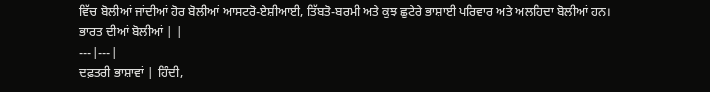ਵਿੱਚ ਬੋਲੀਆਂ ਜਾਂਦੀਆਂ ਹੋਰ ਬੋਲੀਆਂ ਆਸਟਰੋ-ਏਸ਼ੀਆਈ, ਤਿੱਬਤੋ-ਬਰਮੀ ਅਤੇ ਕੁਝ ਛੁਟੇਰੇ ਭਾਸ਼ਾਈ ਪਰਿਵਾਰ ਅਤੇ ਅਲਹਿਦਾ ਬੋਲੀਆਂ ਹਨ।
ਭਾਰਤ ਦੀਆਂ ਬੋਲੀਆਂ | |
---|---|
ਦਫ਼ਤਰੀ ਭਾਸ਼ਾਵਾਂ | ਹਿੰਦੀ,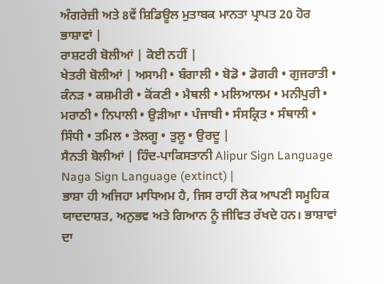ਅੰਗਰੇਜ਼ੀ ਅਤੇ 8ਵੇਂ ਸ਼ਿਡਿਊਲ ਮੁਤਾਬਕ ਮਾਨਤਾ ਪ੍ਰਾਪਤ 20 ਹੋਰ ਭਾਸ਼ਾਵਾਂ |
ਰਾਸ਼ਟਰੀ ਬੋਲੀਆਂ | ਕੋਈ ਨਹੀਂ |
ਖੇਤਰੀ ਬੋਲੀਆਂ | ਅਸਾਮੀ • ਬੰਗਾਲੀ • ਬੋਡੋ • ਡੋਗਰੀ • ਗੁਜਰਾਤੀ • ਕੰਨੜ • ਕਸ਼ਮੀਰੀ • ਕੋਂਕਣੀ • ਮੈਥਲੀ • ਮਲਿਆਲਮ • ਮਨੀਪੁਰੀ • ਮਰਾਠੀ • ਨਿਪਾਲੀ • ਉੜੀਆ • ਪੰਜਾਬੀ • ਸੰਸਕ੍ਰਿਤ • ਸੰਥਾਲੀ • ਸਿੰਧੀ • ਤਮਿਲ • ਤੇਲਗੂ • ਤੁਲੂ • ਉਰਦੂ |
ਸੈਨਤੀ ਬੋਲੀਆਂ | ਹਿੰਦ-ਪਾਕਿਸਤਾਨੀ Alipur Sign Language Naga Sign Language (extinct) |
ਭਾਸ਼ਾ ਹੀ ਅਜਿਹਾ ਮਾਧਿਅਮ ਹੈ, ਜਿਸ ਰਾਹੀਂ ਲੋਕ ਆਪਣੀ ਸਮੂਹਿਕ ਯਾਦਦਾਸ਼ਤ, ਅਨੁਭਵ ਅਤੇ ਗਿਆਨ ਨੂੰ ਜੀਵਿਤ ਰੱਖਦੇ ਹਨ। ਭਾਸ਼ਾਵਾਂ ਦਾ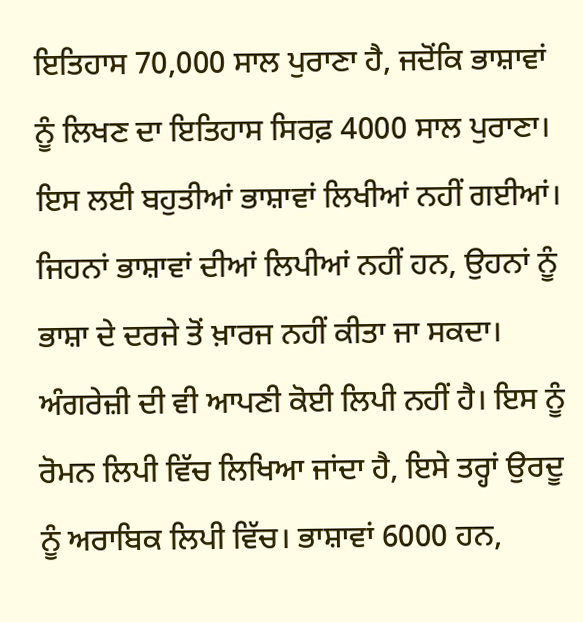ਇਤਿਹਾਸ 70,000 ਸਾਲ ਪੁਰਾਣਾ ਹੈ, ਜਦੋਂਕਿ ਭਾਸ਼ਾਵਾਂ ਨੂੰ ਲਿਖਣ ਦਾ ਇਤਿਹਾਸ ਸਿਰਫ਼ 4000 ਸਾਲ ਪੁਰਾਣਾ। ਇਸ ਲਈ ਬਹੁਤੀਆਂ ਭਾਸ਼ਾਵਾਂ ਲਿਖੀਆਂ ਨਹੀਂ ਗਈਆਂ। ਜਿਹਨਾਂ ਭਾਸ਼ਾਵਾਂ ਦੀਆਂ ਲਿਪੀਆਂ ਨਹੀਂ ਹਨ, ਉਹਨਾਂ ਨੂੰ ਭਾਸ਼ਾ ਦੇ ਦਰਜੇ ਤੋਂ ਖ਼ਾਰਜ ਨਹੀਂ ਕੀਤਾ ਜਾ ਸਕਦਾ। ਅੰਗਰੇਜ਼ੀ ਦੀ ਵੀ ਆਪਣੀ ਕੋਈ ਲਿਪੀ ਨਹੀਂ ਹੈ। ਇਸ ਨੂੰ ਰੋਮਨ ਲਿਪੀ ਵਿੱਚ ਲਿਖਿਆ ਜਾਂਦਾ ਹੈ, ਇਸੇ ਤਰ੍ਹਾਂ ਉਰਦੂ ਨੂੰ ਅਰਾਬਿਕ ਲਿਪੀ ਵਿੱਚ। ਭਾਸ਼ਾਵਾਂ 6000 ਹਨ,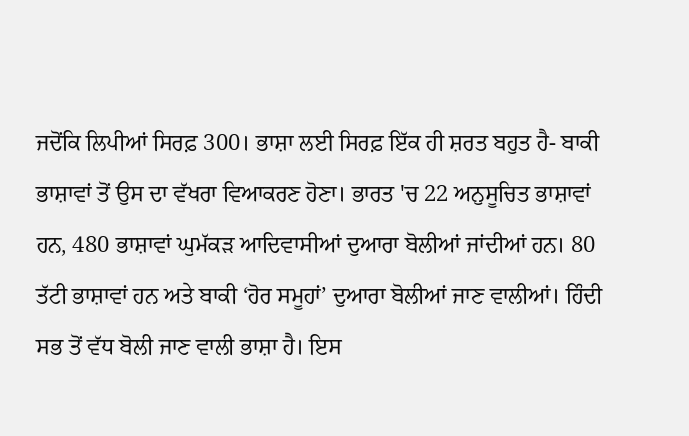ਜਦੋਂਕਿ ਲਿਪੀਆਂ ਸਿਰਫ਼ 300। ਭਾਸ਼ਾ ਲਈ ਸਿਰਫ਼ ਇੱਕ ਹੀ ਸ਼ਰਤ ਬਹੁਤ ਹੈ- ਬਾਕੀ ਭਾਸ਼ਾਵਾਂ ਤੋਂ ਉਸ ਦਾ ਵੱਖਰਾ ਵਿਆਕਰਣ ਹੋਣਾ। ਭਾਰਤ 'ਚ 22 ਅਨੁਸੂਚਿਤ ਭਾਸ਼ਾਵਾਂ ਹਨ, 480 ਭਾਸ਼ਾਵਾਂ ਘੁਮੱਕੜ ਆਦਿਵਾਸੀਆਂ ਦੁਆਰਾ ਬੋਲੀਆਂ ਜਾਂਦੀਆਂ ਹਨ। 80 ਤੱਟੀ ਭਾਸ਼ਾਵਾਂ ਹਨ ਅਤੇ ਬਾਕੀ ‘ਹੋਰ ਸਮੂਹਾਂ’ ਦੁਆਰਾ ਬੋਲੀਆਂ ਜਾਣ ਵਾਲੀਆਂ। ਹਿੰਦੀ ਸਭ ਤੋਂ ਵੱਧ ਬੋਲੀ ਜਾਣ ਵਾਲੀ ਭਾਸ਼ਾ ਹੈ। ਇਸ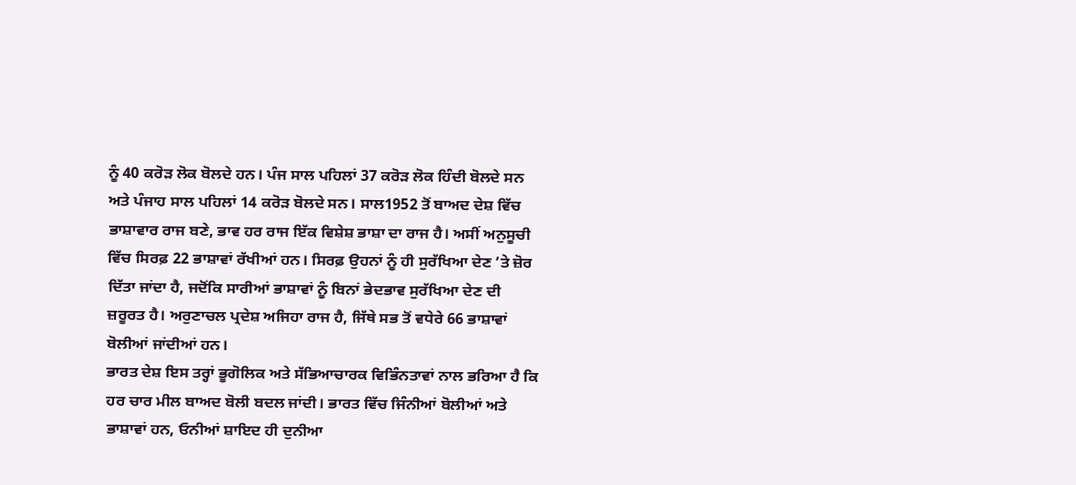ਨੂੰ 40 ਕਰੋੜ ਲੋਕ ਬੋਲਦੇ ਹਨ। ਪੰਜ ਸਾਲ ਪਹਿਲਾਂ 37 ਕਰੋੜ ਲੋਕ ਹਿੰਦੀ ਬੋਲਦੇ ਸਨ ਅਤੇ ਪੰਜਾਹ ਸਾਲ ਪਹਿਲਾਂ 14 ਕਰੋੜ ਬੋਲਦੇ ਸਨ। ਸਾਲ1952 ਤੋਂ ਬਾਅਦ ਦੇਸ਼ ਵਿੱਚ ਭਾਸ਼ਾਵਾਰ ਰਾਜ ਬਣੇ, ਭਾਵ ਹਰ ਰਾਜ ਇੱਕ ਵਿਸ਼ੇਸ਼ ਭਾਸ਼ਾ ਦਾ ਰਾਜ ਹੈ। ਅਸੀਂ ਅਨੁਸੂਚੀ ਵਿੱਚ ਸਿਰਫ਼ 22 ਭਾਸ਼ਾਵਾਂ ਰੱਖੀਆਂ ਹਨ। ਸਿਰਫ਼ ਉਹਨਾਂ ਨੂੰ ਹੀ ਸੁਰੱਖਿਆ ਦੇਣ ’ਤੇ ਜ਼ੋਰ ਦਿੱਤਾ ਜਾਂਦਾ ਹੈ, ਜਦੋਂਕਿ ਸਾਰੀਆਂ ਭਾਸ਼ਾਵਾਂ ਨੂੰ ਬਿਨਾਂ ਭੇਦਭਾਵ ਸੁਰੱਖਿਆ ਦੇਣ ਦੀ ਜ਼ਰੂਰਤ ਹੈ। ਅਰੁਣਾਚਲ ਪ੍ਰਦੇਸ਼ ਅਜਿਹਾ ਰਾਜ ਹੈ, ਜਿੱਥੇ ਸਭ ਤੋਂ ਵਧੇਰੇ 66 ਭਾਸ਼ਾਵਾਂ ਬੋਲੀਆਂ ਜਾਂਦੀਆਂ ਹਨ।
ਭਾਰਤ ਦੇਸ਼ ਇਸ ਤਰ੍ਹਾਂ ਭੂਗੋਲਿਕ ਅਤੇ ਸੱਭਿਆਚਾਰਕ ਵਿਭਿੰਨਤਾਵਾਂ ਨਾਲ ਭਰਿਆ ਹੈ ਕਿ ਹਰ ਚਾਰ ਮੀਲ ਬਾਅਦ ਬੋਲੀ ਬਦਲ ਜਾਂਦੀ। ਭਾਰਤ ਵਿੱਚ ਜਿੰਨੀਆਂ ਬੋਲੀਆਂ ਅਤੇ ਭਾਸ਼ਾਵਾਂ ਹਨ, ਓਨੀਆਂ ਸ਼ਾਇਦ ਹੀ ਦੁਨੀਆ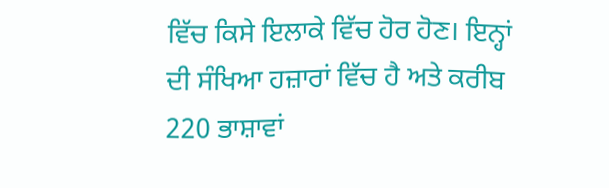ਵਿੱਚ ਕਿਸੇ ਇਲਾਕੇ ਵਿੱਚ ਹੋਰ ਹੋਣ। ਇਨ੍ਹਾਂ ਦੀ ਸੰਖਿਆ ਹਜ਼ਾਰਾਂ ਵਿੱਚ ਹੈ ਅਤੇ ਕਰੀਬ 220 ਭਾਸ਼ਾਵਾਂ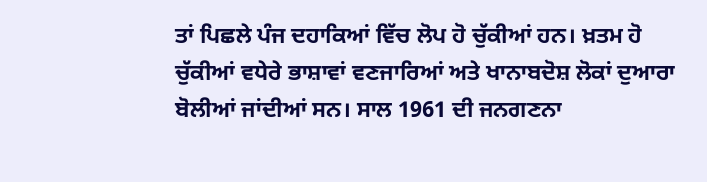ਤਾਂ ਪਿਛਲੇ ਪੰਜ ਦਹਾਕਿਆਂ ਵਿੱਚ ਲੋਪ ਹੋ ਚੁੱਕੀਆਂ ਹਨ। ਖ਼ਤਮ ਹੋ ਚੁੱਕੀਆਂ ਵਧੇਰੇ ਭਾਸ਼ਾਵਾਂ ਵਣਜਾਰਿਆਂ ਅਤੇ ਖਾਨਾਬਦੋਸ਼ ਲੋਕਾਂ ਦੁਆਰਾ ਬੋਲੀਆਂ ਜਾਂਦੀਆਂ ਸਨ। ਸਾਲ 1961 ਦੀ ਜਨਗਣਨਾ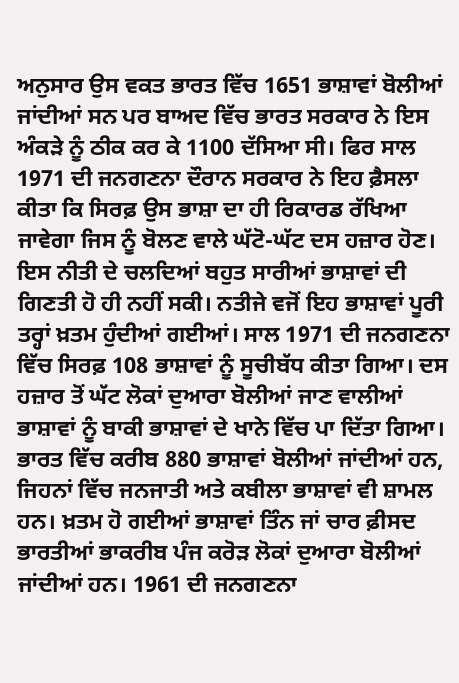ਅਨੁਸਾਰ ਉਸ ਵਕਤ ਭਾਰਤ ਵਿੱਚ 1651 ਭਾਸ਼ਾਵਾਂ ਬੋਲੀਆਂ ਜਾਂਦੀਆਂ ਸਨ ਪਰ ਬਾਅਦ ਵਿੱਚ ਭਾਰਤ ਸਰਕਾਰ ਨੇ ਇਸ ਅੰਕੜੇ ਨੂੰ ਠੀਕ ਕਰ ਕੇ 1100 ਦੱਸਿਆ ਸੀ। ਫਿਰ ਸਾਲ 1971 ਦੀ ਜਨਗਣਨਾ ਦੌਰਾਨ ਸਰਕਾਰ ਨੇ ਇਹ ਫ਼ੈਸਲਾ ਕੀਤਾ ਕਿ ਸਿਰਫ਼ ਉਸ ਭਾਸ਼ਾ ਦਾ ਹੀ ਰਿਕਾਰਡ ਰੱਖਿਆ ਜਾਵੇਗਾ ਜਿਸ ਨੂੰ ਬੋਲਣ ਵਾਲੇ ਘੱਟੋ-ਘੱਟ ਦਸ ਹਜ਼ਾਰ ਹੋਣ। ਇਸ ਨੀਤੀ ਦੇ ਚਲਦਿਆਂ ਬਹੁਤ ਸਾਰੀਆਂ ਭਾਸ਼ਾਵਾਂ ਦੀ ਗਿਣਤੀ ਹੋ ਹੀ ਨਹੀਂ ਸਕੀ। ਨਤੀਜੇ ਵਜੋਂ ਇਹ ਭਾਸ਼ਾਵਾਂ ਪੂਰੀ ਤਰ੍ਹਾਂ ਖ਼ਤਮ ਹੁੰਦੀਆਂ ਗਈਆਂ। ਸਾਲ 1971 ਦੀ ਜਨਗਣਨਾ ਵਿੱਚ ਸਿਰਫ਼ 108 ਭਾਸ਼ਾਵਾਂ ਨੂੰ ਸੂਚੀਬੱਧ ਕੀਤਾ ਗਿਆ। ਦਸ ਹਜ਼ਾਰ ਤੋਂ ਘੱਟ ਲੋਕਾਂ ਦੁਆਰਾ ਬੋਲੀਆਂ ਜਾਣ ਵਾਲੀਆਂ ਭਾਸ਼ਾਵਾਂ ਨੂੰ ਬਾਕੀ ਭਾਸ਼ਾਵਾਂ ਦੇ ਖਾਨੇ ਵਿੱਚ ਪਾ ਦਿੱਤਾ ਗਿਆ। ਭਾਰਤ ਵਿੱਚ ਕਰੀਬ 880 ਭਾਸ਼ਾਵਾਂ ਬੋਲੀਆਂ ਜਾਂਦੀਆਂ ਹਨ, ਜਿਹਨਾਂ ਵਿੱਚ ਜਨਜਾਤੀ ਅਤੇ ਕਬੀਲਾ ਭਾਸ਼ਾਵਾਂ ਵੀ ਸ਼ਾਮਲ ਹਨ। ਖ਼ਤਮ ਹੋ ਗਈਆਂ ਭਾਸ਼ਾਵਾਂ ਤਿੰਨ ਜਾਂ ਚਾਰ ਫ਼ੀਸਦ ਭਾਰਤੀਆਂ ਭਾਕਰੀਬ ਪੰਜ ਕਰੋੜ ਲੋਕਾਂ ਦੁਆਰਾ ਬੋਲੀਆਂ ਜਾਂਦੀਆਂ ਹਨ। 1961 ਦੀ ਜਨਗਣਨਾ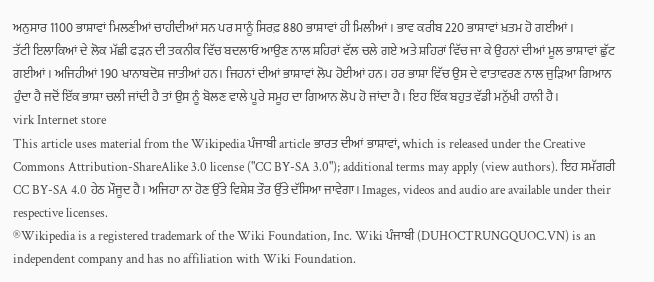ਅਨੁਸਾਰ 1100 ਭਾਸ਼ਾਵਾਂ ਮਿਲਣੀਆਂ ਚਾਹੀਦੀਆਂ ਸਨ ਪਰ ਸਾਨੂੰ ਸਿਰਫ਼ 880 ਭਾਸ਼ਾਵਾਂ ਹੀ ਮਿਲੀਆਂ। ਭਾਵ ਕਰੀਬ 220 ਭਾਸ਼ਾਵਾਂ ਖ਼ਤਮ ਹੋ ਗਈਆਂ।
ਤੱਟੀ ਇਲਾਕਿਆਂ ਦੇ ਲੋਕ ਮੱਛੀ ਫੜਨ ਦੀ ਤਕਨੀਕ ਵਿੱਚ ਬਦਲਾਓ ਆਉਣ ਨਾਲ ਸ਼ਹਿਰਾਂ ਵੱਲ ਚਲੇ ਗਏ ਅਤੇ ਸ਼ਹਿਰਾਂ ਵਿੱਚ ਜਾ ਕੇ ਉਹਨਾਂ ਦੀਆਂ ਮੂਲ ਭਾਸ਼ਾਵਾਂ ਛੁੱਟ ਗਈਆਂ। ਅਜਿਹੀਆਂ 190 ਖਾਨਾਬਦੋਸ਼ ਜਾਤੀਆਂ ਹਨ। ਜਿਹਨਾਂ ਦੀਆਂ ਭਾਸ਼ਾਵਾਂ ਲੋਪ ਹੋਈਆਂ ਹਨ। ਹਰ ਭਾਸ਼ਾ ਵਿੱਚ ਉਸ ਦੇ ਵਾਤਾਵਰਣ ਨਾਲ ਜੁੜਿਆ ਗਿਆਨ ਹੁੰਦਾ ਹੈ ਜਦੋਂ ਇੱਕ ਭਾਸ਼ਾ ਚਲੀ ਜਾਂਦੀ ਹੈ ਤਾਂ ਉਸ ਨੂੰ ਬੋਲਣ ਵਾਲੇ ਪੂਰੇ ਸਮੂਹ ਦਾ ਗਿਆਨ ਲੋਪ ਹੋ ਜਾਂਦਾ ਹੈ। ਇਹ ਇੱਕ ਬਹੁਤ ਵੱਡੀ ਮਨੁੱਖੀ ਹਾਨੀ ਹੈ।
virk Internet store
This article uses material from the Wikipedia ਪੰਜਾਬੀ article ਭਾਰਤ ਦੀਆਂ ਭਾਸ਼ਾਵਾਂ, which is released under the Creative Commons Attribution-ShareAlike 3.0 license ("CC BY-SA 3.0"); additional terms may apply (view authors). ਇਹ ਸਮੱਗਰੀ CC BY-SA 4.0 ਹੇਠ ਮੌਜੂਦ ਹੈ। ਅਜਿਹਾ ਨਾ ਹੋਣ ਉੱਤੇ ਵਿਸ਼ੇਸ਼ ਤੌਰ ਉੱਤੇ ਦੱਸਿਆ ਜਾਵੇਗਾ। Images, videos and audio are available under their respective licenses.
®Wikipedia is a registered trademark of the Wiki Foundation, Inc. Wiki ਪੰਜਾਬੀ (DUHOCTRUNGQUOC.VN) is an independent company and has no affiliation with Wiki Foundation.